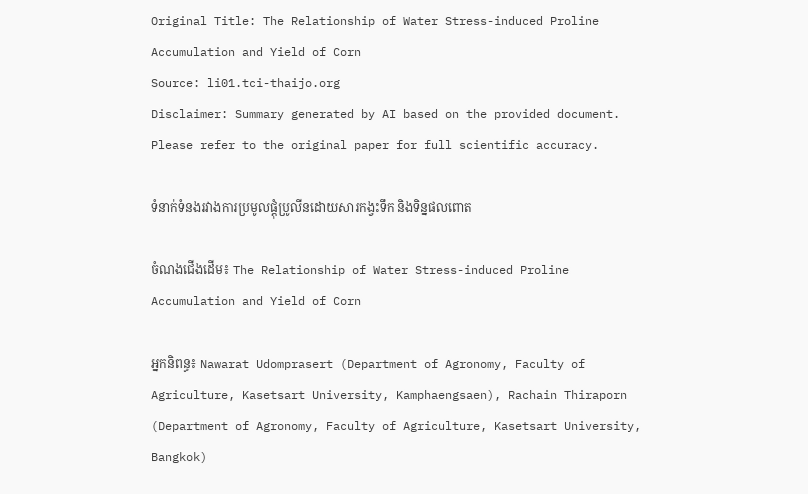Original Title: The Relationship of Water Stress-induced Proline Accumulation and Yield of Corn
Source: li01.tci-thaijo.org
Disclaimer: Summary generated by AI based on the provided document. Please refer to the original paper for full scientific accuracy.

ទំនាក់ទំនងរវាងការប្រមូលផ្តុំប្រូលីនដោយសារកង្វះទឹក និងទិន្នផលពោត

ចំណងជើងដើម៖ The Relationship of Water Stress-induced Proline Accumulation and Yield of Corn

អ្នកនិពន្ធ៖ Nawarat Udomprasert (Department of Agronomy, Faculty of Agriculture, Kasetsart University, Kamphaengsaen), Rachain Thiraporn (Department of Agronomy, Faculty of Agriculture, Kasetsart University, Bangkok)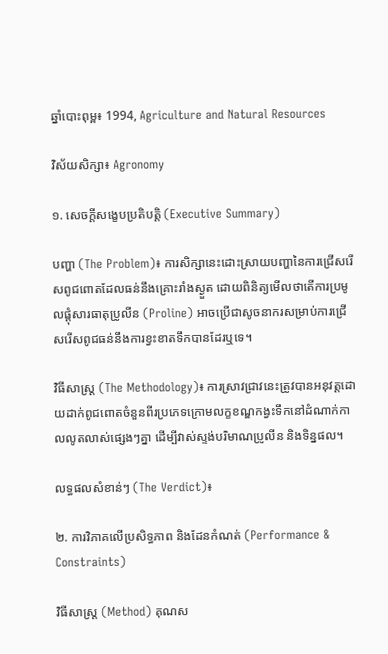ឆ្នាំបោះពុម្ព៖ 1994, Agriculture and Natural Resources

វិស័យសិក្សា៖ Agronomy

១. សេចក្តីសង្ខេបប្រតិបត្តិ (Executive Summary)

បញ្ហា (The Problem)៖ ការសិក្សានេះដោះស្រាយបញ្ហានៃការជ្រើសរើសពូជពោតដែលធន់នឹងគ្រោះរាំងស្ងួត ដោយពិនិត្យមើលថាតើការប្រមូលផ្តុំសារធាតុប្រូលីន (Proline) អាចប្រើជាសូចនាករសម្រាប់ការជ្រើសរើសពូជធន់នឹងការខ្វះខាតទឹកបានដែរឬទេ។

វិធីសាស្ត្រ (The Methodology)៖ ការស្រាវជ្រាវនេះត្រូវបានអនុវត្តដោយដាក់ពូជពោតចំនួនពីរប្រភេទក្រោមលក្ខខណ្ឌកង្វះទឹកនៅដំណាក់កាលលូតលាស់ផ្សេងៗគ្នា ដើម្បីវាស់ស្ទង់បរិមាណប្រូលីន និងទិន្នផល។

លទ្ធផលសំខាន់ៗ (The Verdict)៖

២. ការវិភាគលើប្រសិទ្ធភាព និងដែនកំណត់ (Performance & Constraints)

វិធីសាស្ត្រ (Method) គុណស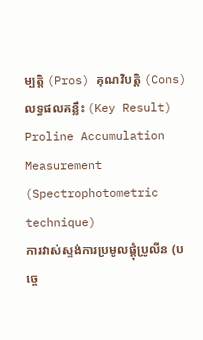ម្បត្តិ (Pros) គុណវិបត្តិ (Cons) លទ្ធផលគន្លឹះ (Key Result)
Proline Accumulation Measurement (Spectrophotometric technique)
ការវាស់ស្ទង់ការប្រមូលផ្តុំប្រូលីន (បច្ចេ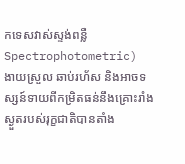កទេសវាស់ស្ទង់ពន្លឺ Spectrophotometric)
ងាយស្រួល ឆាប់រហ័ស និងអាចទស្សន៍ទាយពីកម្រិតធន់នឹងគ្រោះរាំងស្ងួតរបស់រុក្ខជាតិបានតាំង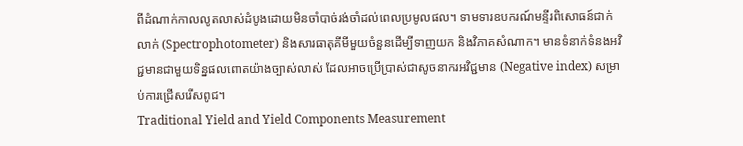ពីដំណាក់កាលលូតលាស់ដំបូងដោយមិនចាំបាច់រង់ចាំដល់ពេលប្រមូលផល។ ទាមទារឧបករណ៍មន្ទីរពិសោធន៍ជាក់លាក់ (Spectrophotometer) និងសារធាតុគីមីមួយចំនួនដើម្បីទាញយក និងវិភាគសំណាក។ មានទំនាក់ទំនងអវិជ្ជមានជាមួយទិន្នផលពោតយ៉ាងច្បាស់លាស់ ដែលអាចប្រើប្រាស់ជាសូចនាករអវិជ្ជមាន (Negative index) សម្រាប់ការជ្រើសរើសពូជ។
Traditional Yield and Yield Components Measurement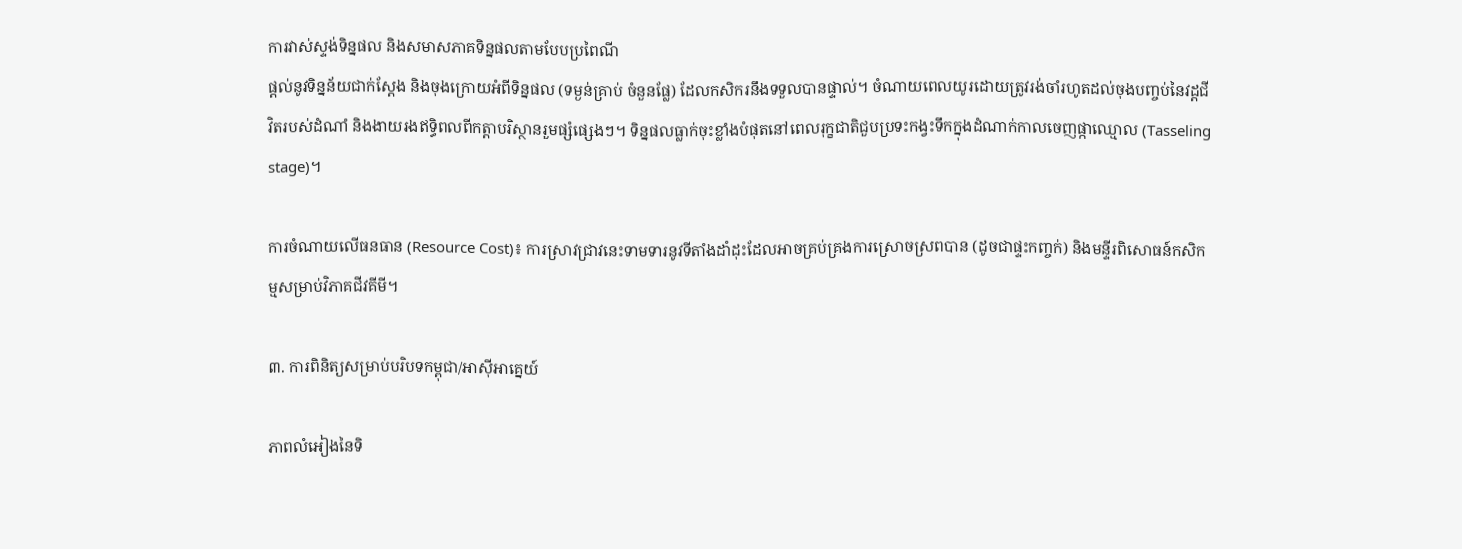ការវាស់ស្ទង់ទិន្នផល និងសមាសភាគទិន្នផលតាមបែបប្រពៃណី
ផ្តល់នូវទិន្នន័យជាក់ស្តែង និងចុងក្រោយអំពីទិន្នផល (ទម្ងន់គ្រាប់ ចំនួនផ្លែ) ដែលកសិករនឹងទទួលបានផ្ទាល់។ ចំណាយពេលយូរដោយត្រូវរង់ចាំរហូតដល់ចុងបញ្ចប់នៃវដ្តជីវិតរបស់ដំណាំ និងងាយរងឥទ្ធិពលពីកត្តាបរិស្ថានរួមផ្សំផ្សេងៗ។ ទិន្នផលធ្លាក់ចុះខ្លាំងបំផុតនៅពេលរុក្ខជាតិជួបប្រទះកង្វះទឹកក្នុងដំណាក់កាលចេញផ្កាឈ្មោល (Tasseling stage)។

ការចំណាយលើធនធាន (Resource Cost)៖ ការស្រាវជ្រាវនេះទាមទារនូវទីតាំងដាំដុះដែលអាចគ្រប់គ្រងការស្រោចស្រពបាន (ដូចជាផ្ទះកញ្ចក់) និងមន្ទីរពិសោធន៍កសិកម្មសម្រាប់វិភាគជីវគីមី។

៣. ការពិនិត្យសម្រាប់បរិបទកម្ពុជា/អាស៊ីអាគ្នេយ៍

ភាពលំអៀងនៃទិ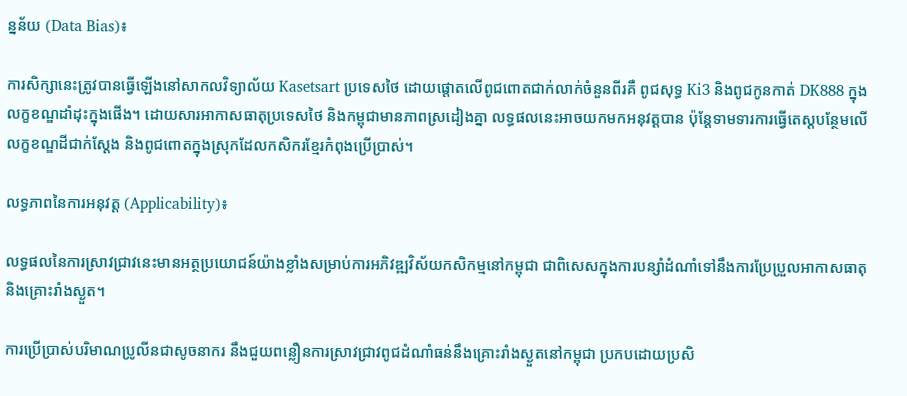ន្នន័យ (Data Bias)៖

ការសិក្សានេះត្រូវបានធ្វើឡើងនៅសាកលវិទ្យាល័យ Kasetsart ប្រទេសថៃ ដោយផ្តោតលើពូជពោតជាក់លាក់ចំនួនពីរគឺ ពូជសុទ្ធ Ki3 និងពូជកូនកាត់ DK888 ក្នុងលក្ខខណ្ឌដាំដុះក្នុងផើង។ ដោយសារអាកាសធាតុប្រទេសថៃ និងកម្ពុជាមានភាពស្រដៀងគ្នា លទ្ធផលនេះអាចយកមកអនុវត្តបាន ប៉ុន្តែទាមទារការធ្វើតេស្តបន្ថែមលើលក្ខខណ្ឌដីជាក់ស្តែង និងពូជពោតក្នុងស្រុកដែលកសិករខ្មែរកំពុងប្រើប្រាស់។

លទ្ធភាពនៃការអនុវត្ត (Applicability)៖

លទ្ធផលនៃការស្រាវជ្រាវនេះមានអត្ថប្រយោជន៍យ៉ាងខ្លាំងសម្រាប់ការអភិវឌ្ឍវិស័យកសិកម្មនៅកម្ពុជា ជាពិសេសក្នុងការបន្សាំដំណាំទៅនឹងការប្រែប្រួលអាកាសធាតុ និងគ្រោះរាំងស្ងួត។

ការប្រើប្រាស់បរិមាណប្រូលីនជាសូចនាករ នឹងជួយពន្លឿនការស្រាវជ្រាវពូជដំណាំធន់នឹងគ្រោះរាំងស្ងួតនៅកម្ពុជា ប្រកបដោយប្រសិ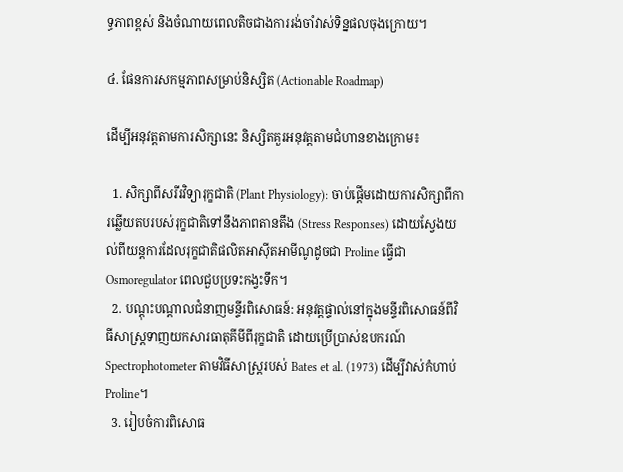ទ្ធភាពខ្ពស់ និងចំណាយពេលតិចជាងការរង់ចាំវាស់ទិន្នផលចុងក្រោយ។

៤. ផែនការសកម្មភាពសម្រាប់និស្សិត (Actionable Roadmap)

ដើម្បីអនុវត្តតាមការសិក្សានេះ និស្សិតគួរអនុវត្តតាមជំហានខាងក្រោម៖

  1. សិក្សាពីសរីរវិទ្យារុក្ខជាតិ (Plant Physiology): ចាប់ផ្តើមដោយការសិក្សាពីការឆ្លើយតបរបស់រុក្ខជាតិទៅនឹងភាពតានតឹង (Stress Responses) ដោយស្វែងយល់ពីយន្តការដែលរុក្ខជាតិផលិតអាស៊ីតអាមីណូដូចជា Proline ធ្វើជា Osmoregulator ពេលជួបប្រទះកង្វះទឹក។
  2. បណ្តុះបណ្តាលជំនាញមន្ទីរពិសោធន៍: អនុវត្តផ្ទាល់នៅក្នុងមន្ទីរពិសោធន៍ពីវិធីសាស្ត្រទាញយកសារធាតុគីមីពីរុក្ខជាតិ ដោយប្រើប្រាស់ឧបករណ៍ Spectrophotometer តាមវិធីសាស្ត្ររបស់ Bates et al. (1973) ដើម្បីវាស់កំហាប់ Proline។
  3. រៀបចំការពិសោធ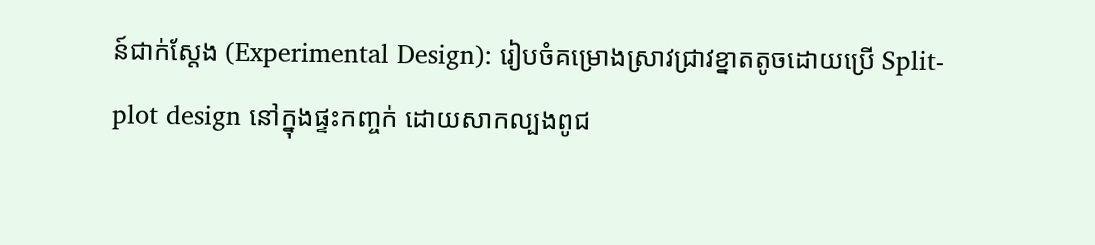ន៍ជាក់ស្តែង (Experimental Design): រៀបចំគម្រោងស្រាវជ្រាវខ្នាតតូចដោយប្រើ Split-plot design នៅក្នុងផ្ទះកញ្ចក់ ដោយសាកល្បងពូជ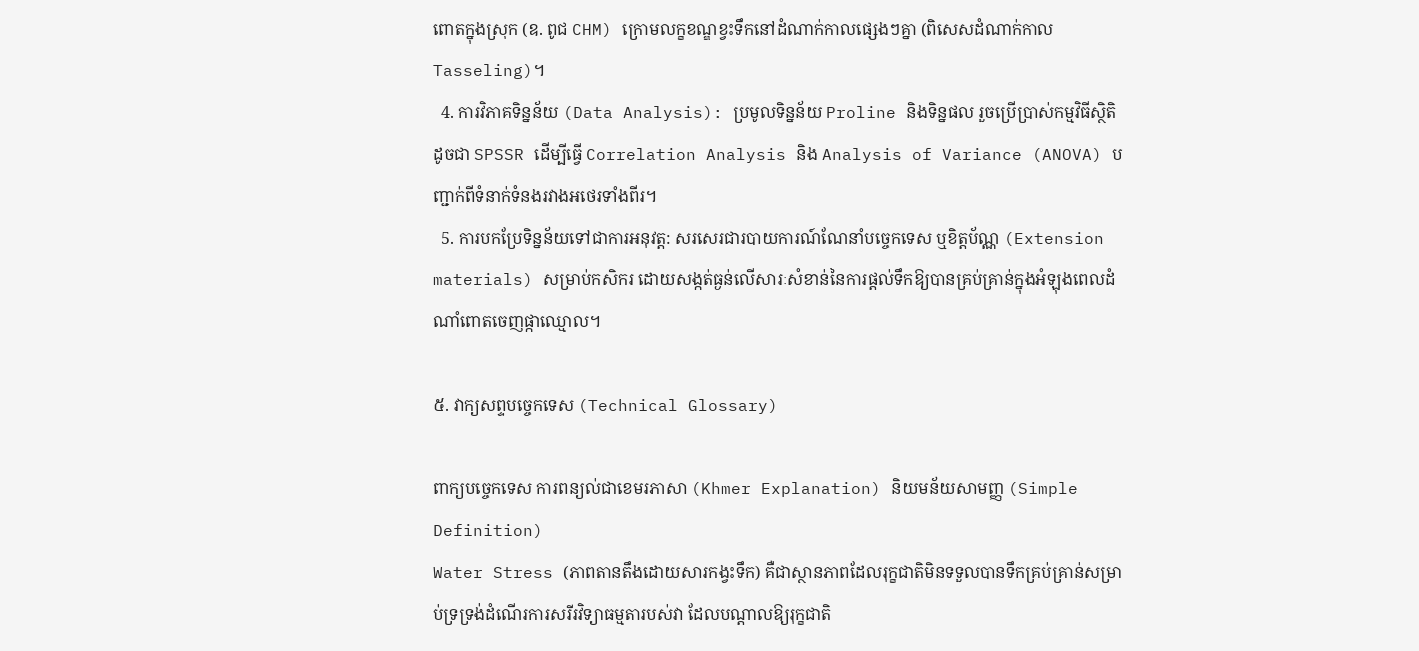ពោតក្នុងស្រុក (ឧ. ពូជ CHM) ក្រោមលក្ខខណ្ឌខ្វះទឹកនៅដំណាក់កាលផ្សេងៗគ្នា (ពិសេសដំណាក់កាល Tasseling)។
  4. ការវិភាគទិន្នន័យ (Data Analysis): ប្រមូលទិន្នន័យ Proline និងទិន្នផល រួចប្រើប្រាស់កម្មវិធីស្ថិតិដូចជា SPSSR ដើម្បីធ្វើ Correlation Analysis និង Analysis of Variance (ANOVA) បញ្ជាក់ពីទំនាក់ទំនងរវាងអថេរទាំងពីរ។
  5. ការបកប្រែទិន្នន័យទៅជាការអនុវត្ត: សរសេរជារបាយការណ៍ណែនាំបច្ចេកទេស ឬខិត្តប័ណ្ណ (Extension materials) សម្រាប់កសិករ ដោយសង្កត់ធ្ងន់លើសារៈសំខាន់នៃការផ្តល់ទឹកឱ្យបានគ្រប់គ្រាន់ក្នុងអំឡុងពេលដំណាំពោតចេញផ្កាឈ្មោល។

៥. វាក្យសព្ទបច្ចេកទេស (Technical Glossary)

ពាក្យបច្ចេកទេស ការពន្យល់ជាខេមរភាសា (Khmer Explanation) និយមន័យសាមញ្ញ (Simple Definition)
Water Stress (ភាពតានតឹងដោយសារកង្វះទឹក) គឺជាស្ថានភាពដែលរុក្ខជាតិមិនទទួលបានទឹកគ្រប់គ្រាន់សម្រាប់ទ្រទ្រង់ដំណើរការសរីរវិទ្យាធម្មតារបស់វា ដែលបណ្តាលឱ្យរុក្ខជាតិ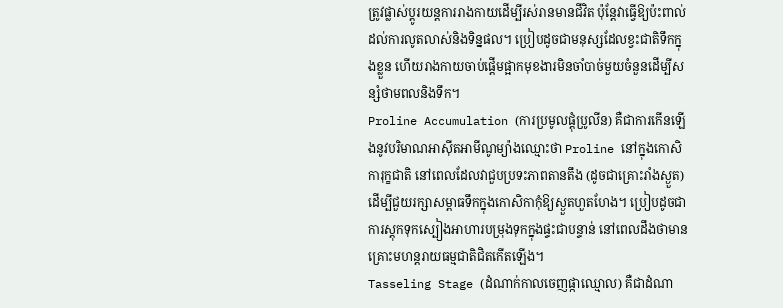ត្រូវផ្លាស់ប្តូរយន្តការរាងកាយដើម្បីរស់រានមានជីវិត ប៉ុន្តែវាធ្វើឱ្យប៉ះពាល់ដល់ការលូតលាស់និងទិន្នផល។ ប្រៀបដូចជាមនុស្សដែលខ្វះជាតិទឹកក្នុងខ្លួន ហើយរាងកាយចាប់ផ្តើមផ្អាកមុខងារមិនចាំបាច់មួយចំនួនដើម្បីសន្សំថាមពលនិងទឹក។
Proline Accumulation (ការប្រមូលផ្តុំប្រូលីន) គឺជាការកើនឡើងនូវបរិមាណអាស៊ីតអាមីណូម្យ៉ាងឈ្មោះថា Proline នៅក្នុងកោសិការុក្ខជាតិ នៅពេលដែលវាជួបប្រទះភាពតានតឹង (ដូចជាគ្រោះរាំងស្ងួត) ដើម្បីជួយរក្សាសម្ពាធទឹកក្នុងកោសិកាកុំឱ្យស្ងួតហួតហែង។ ប្រៀបដូចជាការស្តុកទុកស្បៀងអាហារបម្រុងទុកក្នុងផ្ទះជាបន្ទាន់ នៅពេលដឹងថាមានគ្រោះមហន្តរាយធម្មជាតិជិតកើតឡើង។
Tasseling Stage (ដំណាក់កាលចេញផ្កាឈ្មោល) គឺជាដំណា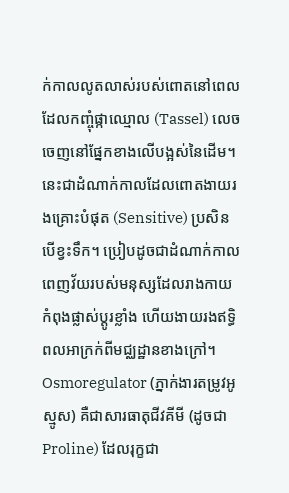ក់កាលលូតលាស់របស់ពោតនៅពេលដែលកញ្ចុំផ្កាឈ្មោល (Tassel) លេចចេញនៅផ្នែកខាងលើបង្អស់នៃដើម។ នេះជាដំណាក់កាលដែលពោតងាយរងគ្រោះបំផុត (Sensitive) ប្រសិនបើខ្វះទឹក។ ប្រៀបដូចជាដំណាក់កាលពេញវ័យរបស់មនុស្សដែលរាងកាយកំពុងផ្លាស់ប្តូរខ្លាំង ហើយងាយរងឥទ្ធិពលអាក្រក់ពីមជ្ឈដ្ឋានខាងក្រៅ។
Osmoregulator (ភ្នាក់ងារតម្រូវអូស្មូស) គឺជាសារធាតុជីវគីមី (ដូចជា Proline) ដែលរុក្ខជា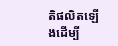តិផលិតឡើងដើម្បី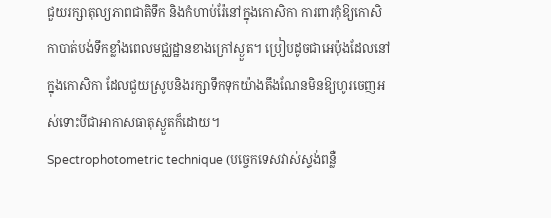ជួយរក្សាតុល្យភាពជាតិទឹក និងកំហាប់រ៉ែនៅក្នុងកោសិកា ការពារកុំឱ្យកោសិកាបាត់បង់ទឹកខ្លាំងពេលមជ្ឈដ្ឋានខាងក្រៅស្ងួត។ ប្រៀបដូចជាអេប៉ុងដែលនៅក្នុងកោសិកា ដែលជួយស្រូបនិងរក្សាទឹកទុកយ៉ាងតឹងណែនមិនឱ្យហូរចេញអស់ទោះបីជាអាកាសធាតុស្ងួតក៏ដោយ។
Spectrophotometric technique (បច្ចេកទេសវាស់ស្ទង់ពន្លឺ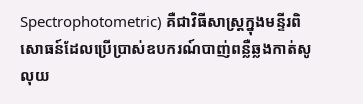Spectrophotometric) គឺជាវិធីសាស្ត្រក្នុងមន្ទីរពិសោធន៍ដែលប្រើប្រាស់ឧបករណ៍បាញ់ពន្លឺឆ្លងកាត់សូលុយ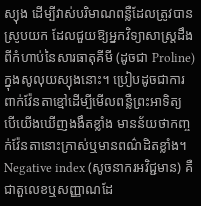ស្យុង ដើម្បីវាស់បរិមាណពន្លឺដែលត្រូវបានស្រូបយក ដែលជួយឱ្យអ្នកវិទ្យាសាស្ត្រដឹងពីកំហាប់នៃសារធាតុគីមី (ដូចជា Proline) ក្នុងសូលុយស្យុងនោះ។ ប្រៀបដូចជាការពាក់វ៉ែនតាខ្មៅដើម្បីមើលពន្លឺព្រះអាទិត្យ បើយើងឃើញងងឹតខ្លាំង មានន័យថាកញ្ចក់វ៉ែនតានោះក្រាស់ឬមានពណ៌ដិតខ្លាំង។
Negative index (សូចនាករអវិជ្ជមាន) គឺជាតួលេខឬសញ្ញាណដែ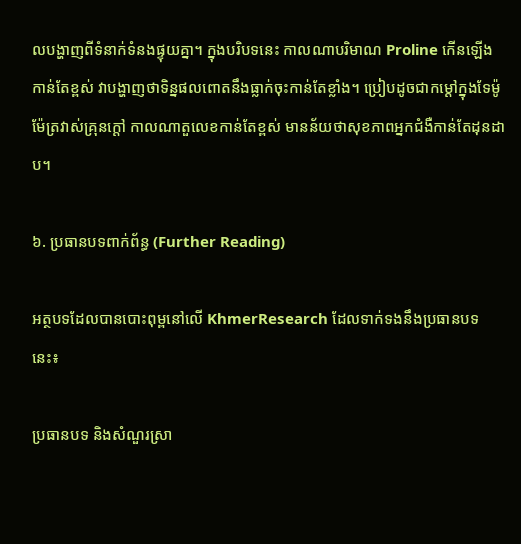លបង្ហាញពីទំនាក់ទំនងផ្ទុយគ្នា។ ក្នុងបរិបទនេះ កាលណាបរិមាណ Proline កើនឡើងកាន់តែខ្ពស់ វាបង្ហាញថាទិន្នផលពោតនឹងធ្លាក់ចុះកាន់តែខ្លាំង។ ប្រៀបដូចជាកម្តៅក្នុងទែម៉ូម៉ែត្រវាស់គ្រុនក្តៅ កាលណាតួលេខកាន់តែខ្ពស់ មានន័យថាសុខភាពអ្នកជំងឺកាន់តែដុនដាប។

៦. ប្រធានបទពាក់ព័ន្ធ (Further Reading)

អត្ថបទដែលបានបោះពុម្ពនៅលើ KhmerResearch ដែលទាក់ទងនឹងប្រធានបទនេះ៖

ប្រធានបទ និងសំណួរស្រា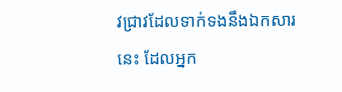វជ្រាវដែលទាក់ទងនឹងឯកសារនេះ ដែលអ្នក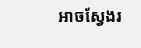អាចស្វែងរ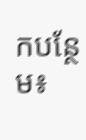កបន្ថែម៖